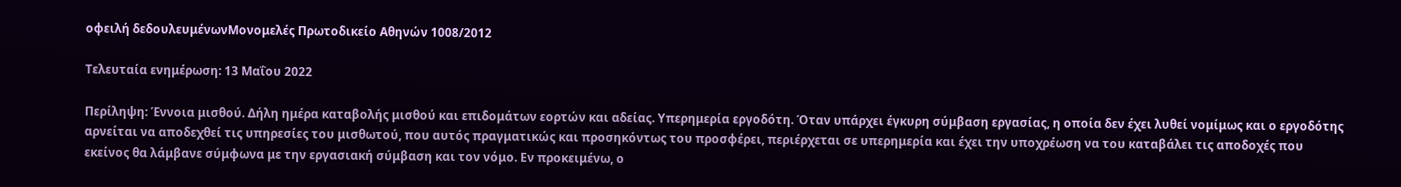οφειλή δεδουλευμένωνΜονομελές Πρωτοδικείο Αθηνών 1008/2012

Τελευταία ενημέρωση: 13 Μαΐου 2022

Περίληψη: Έννοια μισθού. Δήλη ημέρα καταβολής μισθού και επιδομάτων εορτών και αδείας. Υπερημερία εργοδότη. Όταν υπάρχει έγκυρη σύμβαση εργασίας, η οποία δεν έχει λυθεί νομίμως και ο εργοδότης αρνείται να αποδεχθεί τις υπηρεσίες του μισθωτού, που αυτός πραγματικώς και προσηκόντως του προσφέρει, περιέρχεται σε υπερημερία και έχει την υποχρέωση να του καταβάλει τις αποδοχές που εκείνος θα λάμβανε σύμφωνα με την εργασιακή σύμβαση και τον νόμο. Εν προκειμένω, ο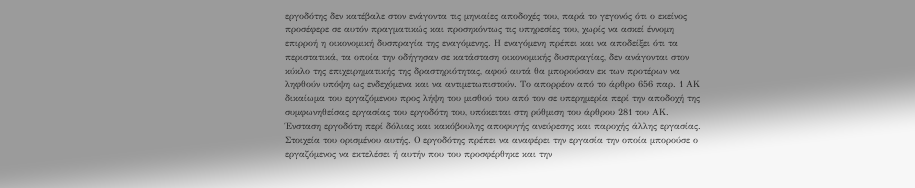εργοδότης δεν κατέβαλε στον ενάγοντα τις μηνιαίες αποδοχές του, παρά το γεγονός ότι ο εκείνος προσέφερε σε αυτόν πραγματικώς και προσηκόντως τις υπηρεσίες του, χωρίς να ασκεί έννομη επιρροή η οικονομική δυσπραγία της εναγόμενης. Η εναγόμενη πρέπει και να αποδείξει ότι τα περιστατικά, τα οποία την οδήγησαν σε κατάσταση οικονομικής δυσπραγίας, δεν ανάγονται στον κύκλο της επιχειρηματικής της δραστηριότητας, αφού αυτά θα μπορούσαν εκ των προτέρων να ληφθούν υπόψη ως ενδεχόμενα και να αντιμετωπιστούν. Το απορρέον από το άρθρο 656 παρ. 1 ΑΚ δικαίωμα του εργαζόμενου προς λήψη του μισθού του από τον σε υπερημερία περί την αποδοχή της συμφωνηθείσας εργασίας του εργοδότη του, υπόκειται στη ρύθμιση του άρθρου 281 του ΑΚ. Ένσταση εργοδότη περί δόλιας και κακόβουλης αποφυγής ανεύρεσης και παροχής άλλης εργασίας. Στοιχεία του ορισμένου αυτής. Ο εργοδότης πρέπει να αναφέρει την εργασία την οποία μπορούσε ο εργαζόμενος να εκτελέσει ή αυτήν που του προσφέρθηκε και την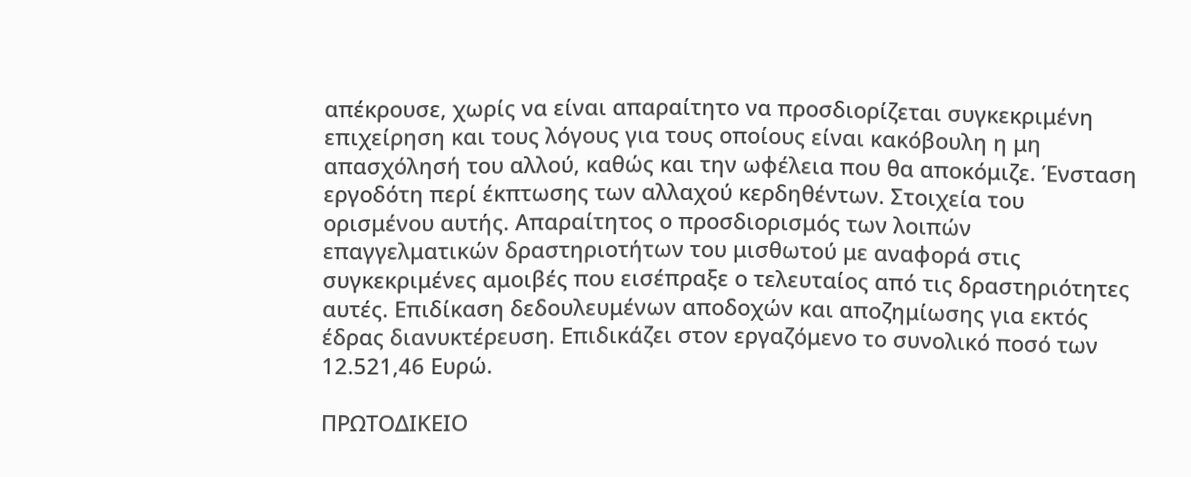απέκρουσε, χωρίς να είναι απαραίτητο να προσδιορίζεται συγκεκριμένη επιχείρηση και τους λόγους για τους οποίους είναι κακόβουλη η μη απασχόλησή του αλλού, καθώς και την ωφέλεια που θα αποκόμιζε. Ένσταση εργοδότη περί έκπτωσης των αλλαχού κερδηθέντων. Στοιχεία του ορισμένου αυτής. Απαραίτητος ο προσδιορισμός των λοιπών επαγγελματικών δραστηριοτήτων του μισθωτού με αναφορά στις συγκεκριμένες αμοιβές που εισέπραξε ο τελευταίος από τις δραστηριότητες αυτές. Επιδίκαση δεδουλευμένων αποδοχών και αποζημίωσης για εκτός έδρας διανυκτέρευση. Επιδικάζει στον εργαζόμενο το συνολικό ποσό των 12.521,46 Ευρώ.

ΠΡΩΤΟΔΙΚΕΙΟ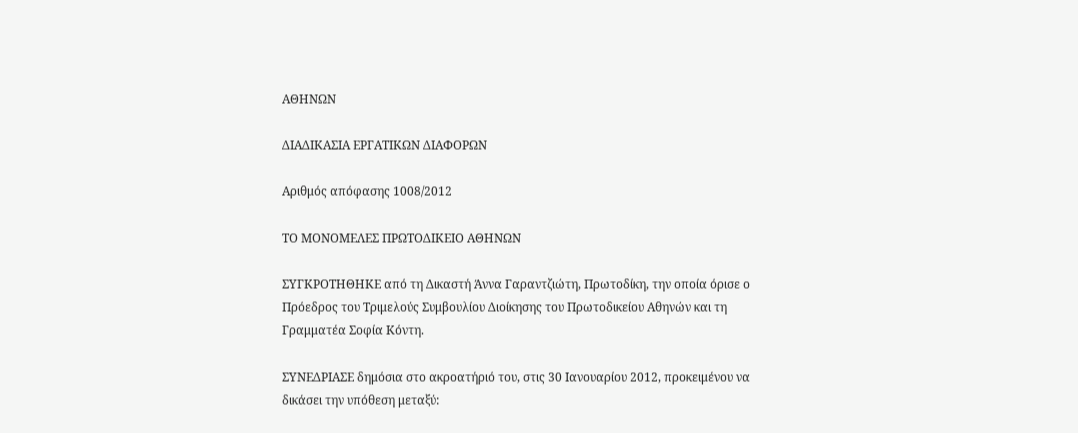ΑΘΗΝΩΝ

ΔΙΑΔΙΚΑΣΙΑ ΕΡΓΑΤΙΚΩΝ ΔΙΑΦΟΡΩΝ

Αριθμός απόφασης 1008/2012

ΤΟ ΜΟΝΟΜΕΛΕΣ ΠΡΩΤΟΔΙΚΕΙΟ ΑΘΗΝΩΝ

ΣΥΓΚΡΟΤΗΘΗΚΕ από τη Δικαστή Άννα Γαραντζιώτη, Πρωτοδίκη, την οποία όρισε ο Πρόεδρος του Τριμελούς Συμβουλίου Διοίκησης του Πρωτοδικείου Αθηνών και τη Γραμματέα Σοφία Κόντη.

ΣΥΝΕΔΡΙΑΣΕ δημόσια στο ακροατήριό του, στις 30 Ιανουαρίου 2012, προκειμένου να δικάσει την υπόθεση μεταξύ: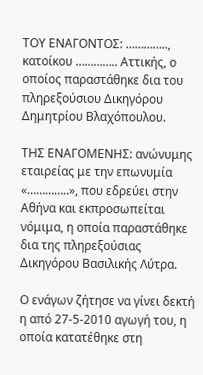ΤΟΥ ΕΝΑΓΟΝΤΟΣ: ………….., κατοίκου ………….. Αττικής, ο οποίος παραστάθηκε δια του πληρεξούσιου Δικηγόρου Δημητρίου Βλαχόπουλου.

ΤΗΣ ΕΝΑΓΟΜΕΝΗΣ: ανώνυμης εταιρείας με την επωνυμία «…………..», που εδρεύει στην Αθήνα και εκπροσωπείται νόμιμα, η οποία παραστάθηκε δια της πληρεξούσιας Δικηγόρου Βασιλικής Λύτρα.

Ο ενάγων ζήτησε να γίνει δεκτή η από 27-5-2010 αγωγή του, η οποία κατατέθηκε στη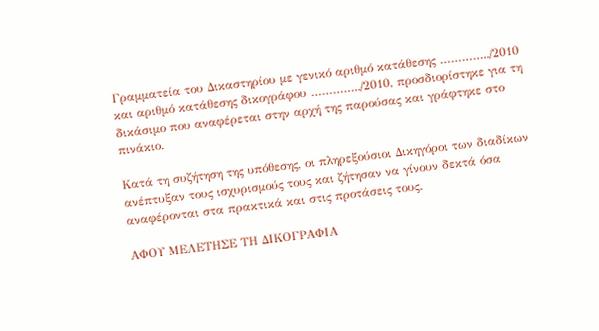Γραμματεία του Δικαστηρίου με γενικό αριθμό κατάθεσης …………../2010 και αριθμό κατάθεσης δικογράφου …………../2010, προσδιορίστηκε για τη δικάσιμο που αναφέρεται στην αρχή της παρούσας και γράφτηκε στο πινάκιο.

Κατά τη συζήτηση της υπόθεσης, οι πληρεξούσιοι Δικηγόροι των διαδίκων ανέπτυξαν τους ισχυρισμούς τους και ζήτησαν να γίνουν δεκτά όσα αναφέρονται στα πρακτικά και στις προτάσεις τους.

ΑΦΟΥ ΜΕΛΕΤΗΣΕ ΤΗ ΔΙΚΟΓΡΑΦΙΑ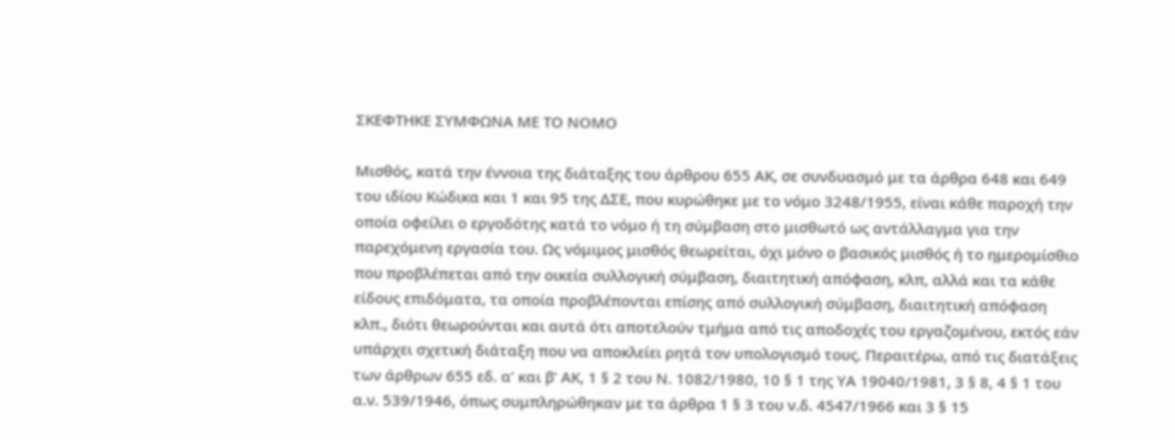ΣΚΕΦΤΗΚΕ ΣΥΜΦΩΝΑ ΜΕ ΤΟ ΝΟΜΟ

Μισθός, κατά την έννοια της διάταξης του άρθρου 655 ΑΚ, σε συνδυασμό με τα άρθρα 648 και 649 του ιδίου Κώδικα και 1 και 95 της ΔΣΕ, που κυρώθηκε με το νόμο 3248/1955, είναι κάθε παροχή την οποία οφείλει ο εργοδότης κατά το νόμο ή τη σύμβαση στο μισθωτό ως αντάλλαγμα για την παρεχόμενη εργασία του. Ως νόμιμος μισθός θεωρείται, όχι μόνο ο βασικός μισθός ή το ημερομίσθιο που προβλέπεται από την οικεία συλλογική σύμβαση, διαιτητική απόφαση, κλπ, αλλά και τα κάθε είδους επιδόματα, τα οποία προβλέπονται επίσης από συλλογική σύμβαση, διαιτητική απόφαση κλπ., διότι θεωρούνται και αυτά ότι αποτελούν τμήμα από τις αποδοχές του εργαζομένου, εκτός εάν υπάρχει σχετική διάταξη που να αποκλείει ρητά τον υπολογισμό τους. Περαιτέρω, από τις διατάξεις των άρθρων 655 εδ. α’ και β’ ΑΚ, 1 § 2 του Ν. 1082/1980, 10 § 1 της ΥΑ 19040/1981, 3 § 8, 4 § 1 του α.ν. 539/1946, όπως συμπληρώθηκαν με τα άρθρα 1 § 3 του ν.δ. 4547/1966 και 3 § 15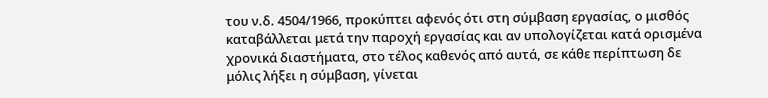του ν.δ. 4504/1966, προκύπτει αφενός ότι στη σύμβαση εργασίας, ο μισθός καταβάλλεται μετά την παροχή εργασίας και αν υπολογίζεται κατά ορισμένα χρονικά διαστήματα, στο τέλος καθενός από αυτά, σε κάθε περίπτωση δε μόλις λήξει η σύμβαση, γίνεται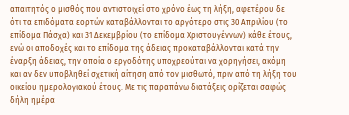απαιτητός ο μισθός που αντιστοιχεί στο χρόνο έως τη λήξη, αφετέρου δε ότι τα επιδόματα εορτών καταβάλλονται το αργότερο στις 30 Απριλίου (το επίδομα Πάσχα) και 31 Δεκεμβρίου (το επίδομα Χριστουγέννων) κάθε έτους, ενώ οι αποδοχές και το επίδομα της άδειας προκαταβάλλονται κατά την έναρξη άδειας, την οποία ο εργοδότης υποχρεούται να χορηγήσει, ακόμη και αν δεν υποβληθεί σχετική αίτηση από τον μισθωτό, πριν από τη λήξη του οικείου ημερολογιακού έτους. Με τις παραπάνω διατάξεις ορίζεται σαφώς δήλη ημέρα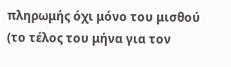πληρωμής όχι μόνο του μισθού (το τέλος του μήνα για τον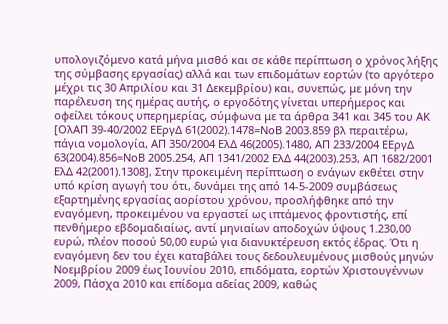υπολογιζόμενο κατά μήνα μισθό και σε κάθε περίπτωση ο χρόνος λήξης της σύμβασης εργασίας) αλλά και των επιδομάτων εορτών (το αργότερο μέχρι τις 30 Απριλίου και 31 Δεκεμβρίου) και, συνεπώς, με μόνη την παρέλευση της ημέρας αυτής, ο εργοδότης γίνεται υπερήμερος και οφείλει τόκους υπερημερίας, σύμφωνα με τα άρθρα 341 και 345 του ΑΚ [ΟλΑΠ 39-40/2002 ΕΕργΔ 61(2002).1478=ΝοΒ 2003.859 βλ περαιτέρω, πάγια νομολογία, ΑΠ 350/2004 ΕλΔ 46(2005).1480, ΑΠ 233/2004 ΕΕργΔ 63(2004).856=ΝοΒ 2005.254, ΑΠ 1341/2002 ΕλΔ 44(2003).253, ΑΠ 1682/2001 ΕλΔ 42(2001).1308], Στην προκειμένη περίπτωση ο ενάγων εκθέτει στην υπό κρίση αγωγή του ότι, δυνάμει της από 14-5-2009 συμβάσεως εξαρτημένης εργασίας αορίστου χρόνου, προσλήφθηκε από την εναγόμενη, προκειμένου να εργαστεί ως ιπτάμενος φροντιστής, επί πενθήμερο εβδομαδιαίως, αντί μηνιαίων αποδοχών ύψους 1.230,00 ευρώ, πλέον ποσού 50,00 ευρώ για διανυκτέρευση εκτός έδρας. Ότι η εναγόμενη δεν του έχει καταβάλει τους δεδουλευμένους μισθούς μηνών Νοεμβρίου 2009 έως Ιουνίου 2010, επιδόματα, εορτών Χριστουγέννων 2009, Πάσχα 2010 και επίδομα αδείας 2009, καθώς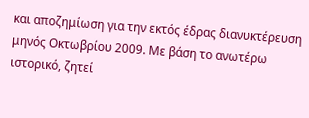και αποζημίωση για την εκτός έδρας διανυκτέρευση μηνός Οκτωβρίου 2009. Με βάση το ανωτέρω ιστορικό, ζητεί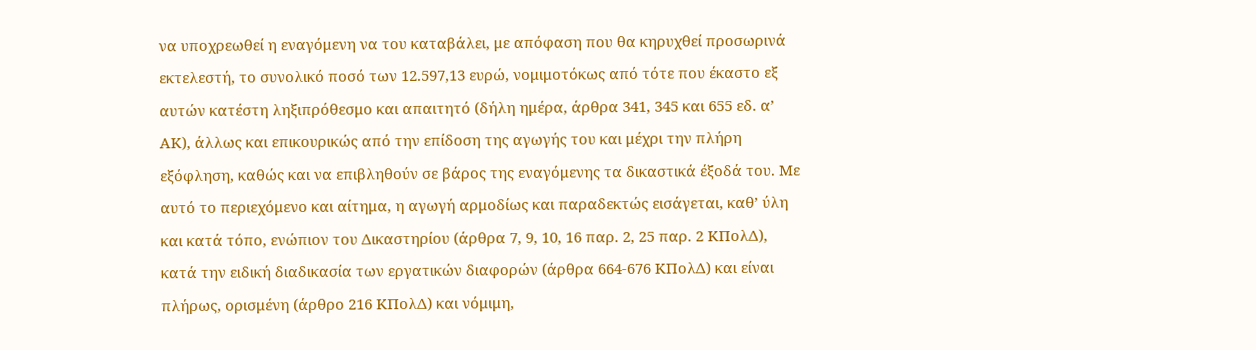να υποχρεωθεί η εναγόμενη να του καταβάλει, με απόφαση που θα κηρυχθεί προσωρινά εκτελεστή, το συνολικό ποσό των 12.597,13 ευρώ, νομιμοτόκως από τότε που έκαστο εξ αυτών κατέστη ληξιπρόθεσμο και απαιτητό (δήλη ημέρα, άρθρα 341, 345 και 655 εδ. α’ ΑΚ), άλλως και επικουρικώς από την επίδοση της αγωγής του και μέχρι την πλήρη εξόφληση, καθώς και να επιβληθούν σε βάρος της εναγόμενης τα δικαστικά έξοδά του. Με αυτό το περιεχόμενο και αίτημα, η αγωγή αρμοδίως και παραδεκτώς εισάγεται, καθ’ ύλη και κατά τόπο, ενώπιον του Δικαστηρίου (άρθρα 7, 9, 10, 16 παρ. 2, 25 παρ. 2 ΚΠολΔ), κατά την ειδική διαδικασία των εργατικών διαφορών (άρθρα 664-676 ΚΠολΔ) και είναι πλήρως, ορισμένη (άρθρο 216 ΚΠολΔ) και νόμιμη,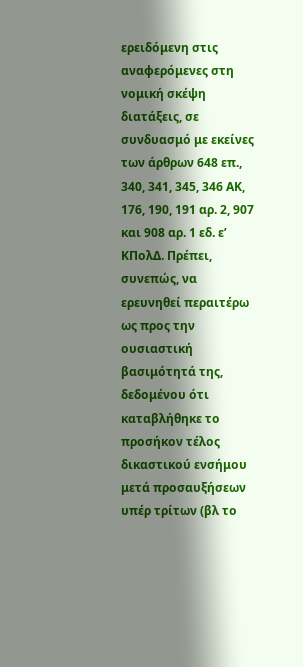ερειδόμενη στις αναφερόμενες στη νομική σκέψη διατάξεις, σε συνδυασμό με εκείνες των άρθρων 648 επ., 340, 341, 345, 346 ΑΚ, 176, 190, 191 αρ. 2, 907 και 908 αρ. 1 εδ. ε’ ΚΠολΔ. Πρέπει, συνεπώς, να ερευνηθεί περαιτέρω ως προς την ουσιαστική βασιμότητά της, δεδομένου ότι καταβλήθηκε το προσήκον τέλος δικαστικού ενσήμου μετά προσαυξήσεων υπέρ τρίτων (βλ το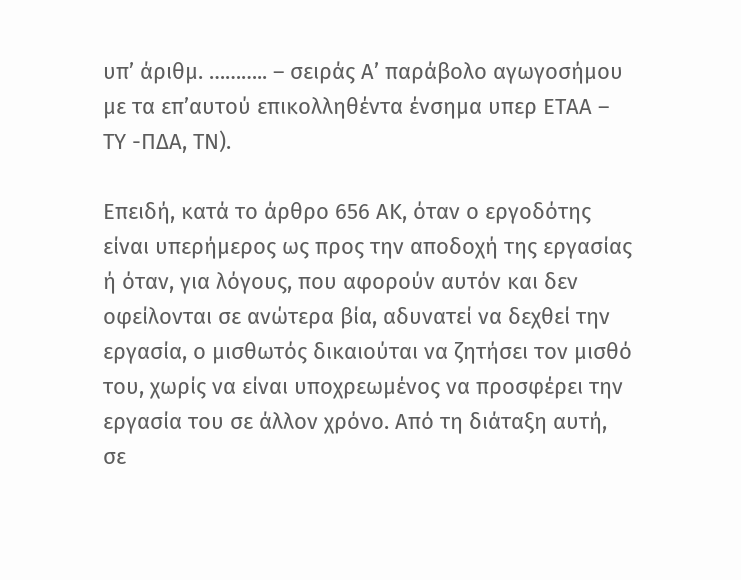υπ’ άριθμ. ……….. – σειράς Α’ παράβολο αγωγοσήμου με τα επ’αυτού επικολληθέντα ένσημα υπερ ΕΤΑΑ – ΤΥ -ΠΔΑ, ΤΝ).

Επειδή, κατά το άρθρο 656 ΑΚ, όταν ο εργοδότης είναι υπερήμερος ως προς την αποδοχή της εργασίας ή όταν, για λόγους, που αφορούν αυτόν και δεν οφείλονται σε ανώτερα βία, αδυνατεί να δεχθεί την εργασία, ο μισθωτός δικαιούται να ζητήσει τον μισθό του, χωρίς να είναι υποχρεωμένος να προσφέρει την εργασία του σε άλλον χρόνο. Από τη διάταξη αυτή, σε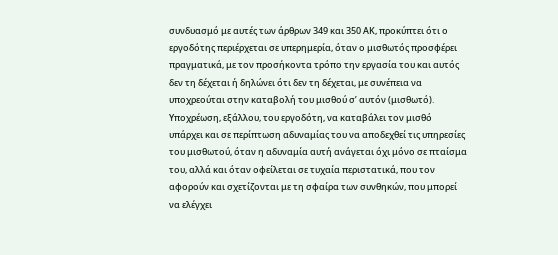συνδυασμό με αυτές των άρθρων 349 και 350 ΑΚ, προκύπτει ότι ο εργοδότης περιέρχεται σε υπερημερία, όταν ο μισθωτός προσφέρει πραγματικά, με τον προσήκοντα τρόπο την εργασία του και αυτός δεν τη δέχεται ή δηλώνει ότι δεν τη δέχεται, με συνέπεια να υποχρεούται στην καταβολή του μισθού σ’ αυτόν (μισθωτό). Υποχρέωση, εξάλλου, του εργοδότη, να καταβάλει τον μισθό υπάρχει και σε περίπτωση αδυναμίας του να αποδεχθεί τις υπηρεσίες του μισθωτού, όταν η αδυναμία αυτή ανάγεται όχι μόνο σε πταίσμα του, αλλά και όταν οφείλεται σε τυχαία περιστατικά, που τον αφορούν και σχετίζονται με τη σφαίρα των συνθηκών, που μπορεί να ελέγχει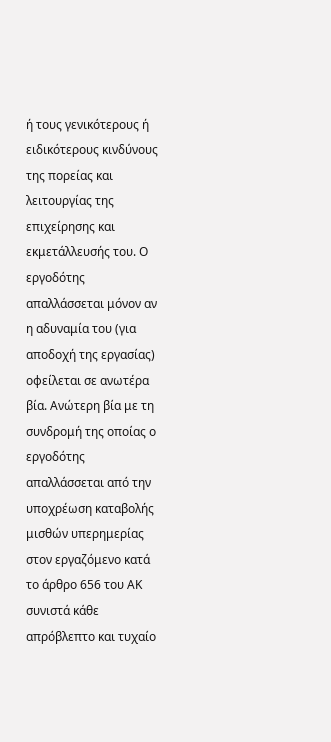ή τους γενικότερους ή ειδικότερους κινδύνους της πορείας και λειτουργίας της επιχείρησης και εκμετάλλευσής του. Ο εργοδότης απαλλάσσεται μόνον αν η αδυναμία του (για αποδοχή της εργασίας) οφείλεται σε ανωτέρα βία. Ανώτερη βία με τη συνδρομή της οποίας ο εργοδότης απαλλάσσεται από την υποχρέωση καταβολής μισθών υπερημερίας στον εργαζόμενο κατά το άρθρο 656 του ΑΚ συνιστά κάθε απρόβλεπτο και τυχαίο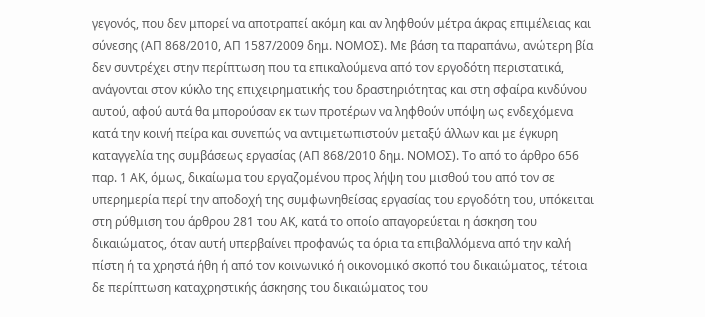γεγονός, που δεν μπορεί να αποτραπεί ακόμη και αν ληφθούν μέτρα άκρας επιμέλειας και σύνεσης (ΑΠ 868/2010, ΑΠ 1587/2009 δημ. ΝΟΜΟΣ). Με βάση τα παραπάνω, ανώτερη βία δεν συντρέχει στην περίπτωση που τα επικαλούμενα από τον εργοδότη περιστατικά, ανάγονται στον κύκλο της επιχειρηματικής του δραστηριότητας και στη σφαίρα κινδύνου αυτού, αφού αυτά θα μπορούσαν εκ των προτέρων να ληφθούν υπόψη ως ενδεχόμενα κατά την κοινή πείρα και συνεπώς να αντιμετωπιστούν μεταξύ άλλων και με έγκυρη καταγγελία της συμβάσεως εργασίας (ΑΠ 868/2010 δημ. ΝΟΜΟΣ). Το από το άρθρο 656 παρ. 1 ΑΚ, όμως, δικαίωμα του εργαζομένου προς λήψη του μισθού του από τον σε υπερημερία περί την αποδοχή της συμφωνηθείσας εργασίας του εργοδότη του, υπόκειται στη ρύθμιση του άρθρου 281 του ΑΚ, κατά το οποίο απαγορεύεται η άσκηση του δικαιώματος, όταν αυτή υπερβαίνει προφανώς τα όρια τα επιβαλλόμενα από την καλή πίστη ή τα χρηστά ήθη ή από τον κοινωνικό ή οικονομικό σκοπό του δικαιώματος, τέτοια δε περίπτωση καταχρηστικής άσκησης του δικαιώματος του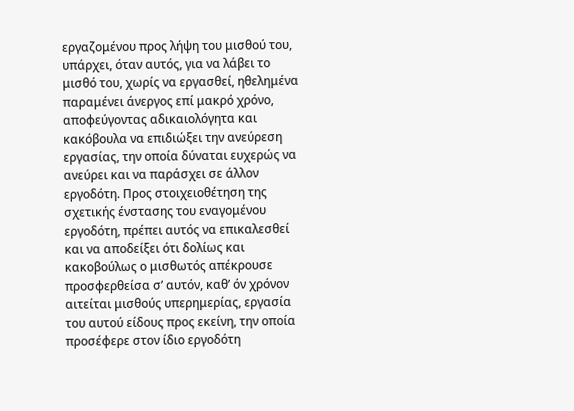εργαζομένου προς λήψη του μισθού του, υπάρχει, όταν αυτός, για να λάβει το μισθό του, χωρίς να εργασθεί, ηθελημένα παραμένει άνεργος επί μακρό χρόνο, αποφεύγοντας αδικαιολόγητα και κακόβουλα να επιδιώξει την ανεύρεση εργασίας, την οποία δύναται ευχερώς να ανεύρει και να παράσχει σε άλλον εργοδότη. Προς στοιχειοθέτηση της σχετικής ένστασης του εναγομένου εργοδότη, πρέπει αυτός να επικαλεσθεί και να αποδείξει ότι δολίως και κακοβούλως ο μισθωτός απέκρουσε προσφερθείσα σ’ αυτόν, καθ’ όν χρόνον αιτείται μισθούς υπερημερίας, εργασία του αυτού είδους προς εκείνη, την οποία προσέφερε στον ίδιο εργοδότη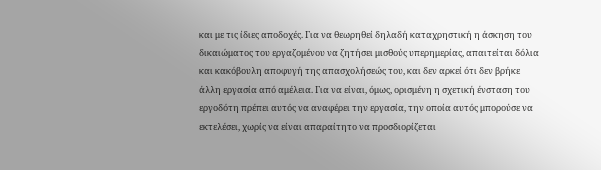και με τις ίδιες αποδοχές. Για να θεωρηθεί δηλαδή καταχρηστική η άσκηση του δικαιώματος του εργαζομένου να ζητήσει μισθούς υπερημερίας, απαιτείται δόλια και κακόβουλη αποφυγή της απασχολήσεώς του, και δεν αρκεί ότι δεν βρήκε άλλη εργασία από αμέλεια. Για να είναι, όμως, ορισμένη η σχετική ένσταση του εργοδότη πρέπει αυτός να αναφέρει την εργασία, την οποία αυτός μπορούσε να εκτελέσει, χωρίς να είναι απαραίτητο να προσδιορίζεται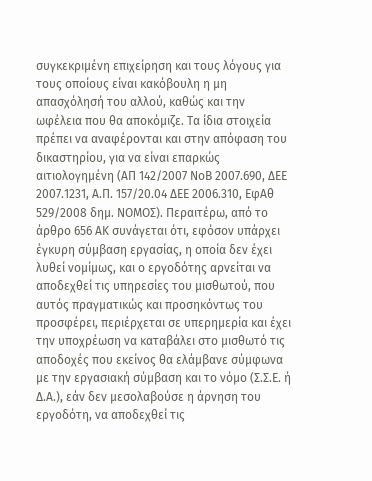συγκεκριμένη επιχείρηση και τους λόγους για τους οποίους είναι κακόβουλη η μη απασχόλησή του αλλού, καθώς και την ωφέλεια που θα αποκόμιζε. Τα ίδια στοιχεία πρέπει να αναφέρονται και στην απόφαση του δικαστηρίου, για να είναι επαρκώς αιτιολογημένη (ΑΠ 142/2007 ΝοΒ 2007.690, ΔΕΕ 2007.1231, Α.Π. 157/20.04 ΔΕΕ 2006.310, ΕφΑθ 529/2008 δημ. ΝΟΜΟΣ). Περαιτέρω, από το άρθρο 656 ΑΚ συνάγεται ότι, εφόσον υπάρχει έγκυρη σύμβαση εργασίας, η οποία δεν έχει λυθεί νομίμως, και ο εργοδότης αρνείται να αποδεχθεί τις υπηρεσίες του μισθωτού, που αυτός πραγματικώς και προσηκόντως του προσφέρει, περιέρχεται σε υπερημερία και έχει την υποχρέωση να καταβάλει στο μισθωτό τις αποδοχές που εκείνος θα ελάμβανε σύμφωνα με την εργασιακή σύμβαση και το νόμο (Σ.Σ.Ε. ή Δ.Α.), εάν δεν μεσολαβούσε η άρνηση του εργοδότη, να αποδεχθεί τις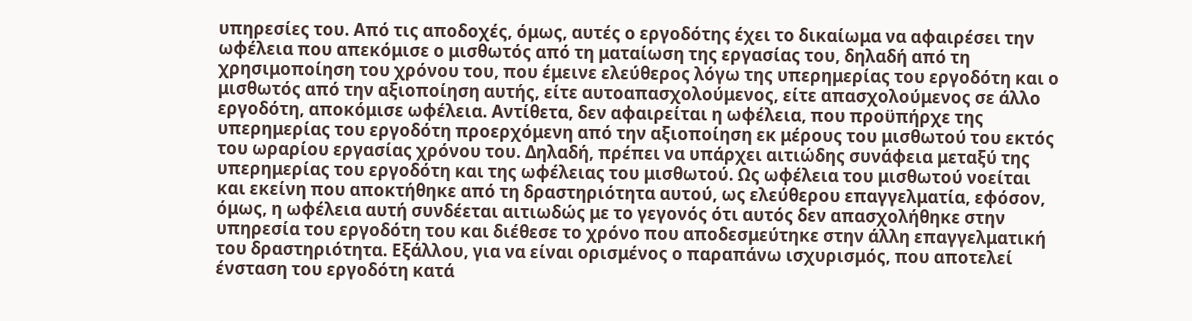υπηρεσίες του. Από τις αποδοχές, όμως, αυτές ο εργοδότης έχει το δικαίωμα να αφαιρέσει την ωφέλεια που απεκόμισε ο μισθωτός από τη ματαίωση της εργασίας του, δηλαδή από τη χρησιμοποίηση του χρόνου του, που έμεινε ελεύθερος λόγω της υπερημερίας του εργοδότη και ο μισθωτός από την αξιοποίηση αυτής, είτε αυτοαπασχολούμενος, είτε απασχολούμενος σε άλλο εργοδότη, αποκόμισε ωφέλεια. Αντίθετα, δεν αφαιρείται η ωφέλεια, που προϋπήρχε της υπερημερίας του εργοδότη προερχόμενη από την αξιοποίηση εκ μέρους του μισθωτού του εκτός του ωραρίου εργασίας χρόνου του. Δηλαδή, πρέπει να υπάρχει αιτιώδης συνάφεια μεταξύ της υπερημερίας του εργοδότη και της ωφέλειας του μισθωτού. Ως ωφέλεια του μισθωτού νοείται και εκείνη που αποκτήθηκε από τη δραστηριότητα αυτού, ως ελεύθερου επαγγελματία, εφόσον, όμως, η ωφέλεια αυτή συνδέεται αιτιωδώς με το γεγονός ότι αυτός δεν απασχολήθηκε στην υπηρεσία του εργοδότη του και διέθεσε το χρόνο που αποδεσμεύτηκε στην άλλη επαγγελματική του δραστηριότητα. Εξάλλου, για να είναι ορισμένος ο παραπάνω ισχυρισμός, που αποτελεί ένσταση του εργοδότη κατά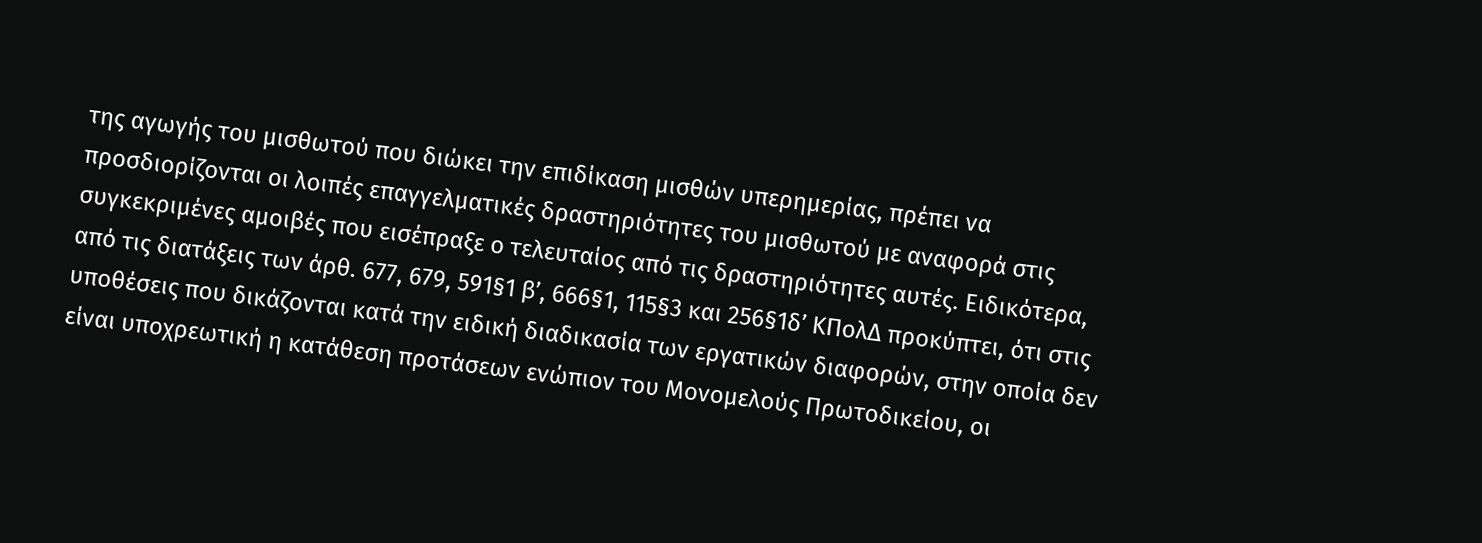της αγωγής του μισθωτού που διώκει την επιδίκαση μισθών υπερημερίας, πρέπει να προσδιορίζονται οι λοιπές επαγγελματικές δραστηριότητες του μισθωτού με αναφορά στις συγκεκριμένες αμοιβές που εισέπραξε ο τελευταίος από τις δραστηριότητες αυτές. Ειδικότερα, από τις διατάξεις των άρθ. 677, 679, 591§1 β’, 666§1, 115§3 και 256§1δ’ ΚΠολΔ προκύπτει, ότι στις υποθέσεις που δικάζονται κατά την ειδική διαδικασία των εργατικών διαφορών, στην οποία δεν είναι υποχρεωτική η κατάθεση προτάσεων ενώπιον του Μονομελούς Πρωτοδικείου, οι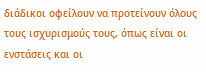διάδικοι οφείλουν να προτείνουν όλους τους ισχυρισμούς τους, όπως είναι οι ενστάσεις και οι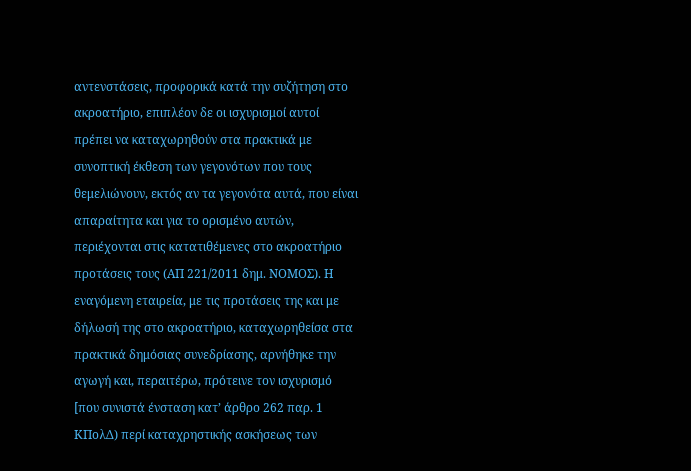αντενστάσεις, προφορικά κατά την συζήτηση στο ακροατήριο, επιπλέον δε οι ισχυρισμοί αυτοί πρέπει να καταχωρηθούν στα πρακτικά με συνοπτική έκθεση των γεγονότων που τους θεμελιώνουν, εκτός αν τα γεγονότα αυτά, που είναι απαραίτητα και για το ορισμένο αυτών, περιέχονται στις κατατιθέμενες στο ακροατήριο προτάσεις τους (ΑΠ 221/2011 δημ. ΝΟΜΟΣ). Η εναγόμενη εταιρεία, με τις προτάσεις της και με δήλωσή της στο ακροατήριο, καταχωρηθείσα στα πρακτικά δημόσιας συνεδρίασης, αρνήθηκε την αγωγή και, περαιτέρω, πρότεινε τον ισχυρισμό [που συνιστά ένσταση κατ’ άρθρο 262 παρ. 1 ΚΠολΔ) περί καταχρηστικής ασκήσεως των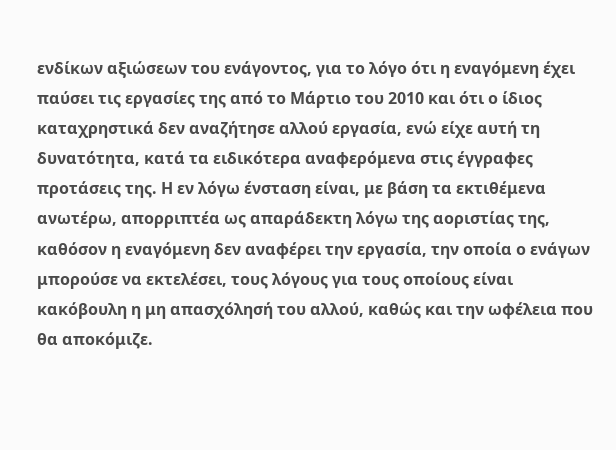ενδίκων αξιώσεων του ενάγοντος, για το λόγο ότι η εναγόμενη έχει παύσει τις εργασίες της από το Μάρτιο του 2010 και ότι ο ίδιος καταχρηστικά δεν αναζήτησε αλλού εργασία, ενώ είχε αυτή τη δυνατότητα, κατά τα ειδικότερα αναφερόμενα στις έγγραφες προτάσεις της. Η εν λόγω ένσταση είναι, με βάση τα εκτιθέμενα ανωτέρω, απορριπτέα ως απαράδεκτη λόγω της αοριστίας της, καθόσον η εναγόμενη δεν αναφέρει την εργασία, την οποία ο ενάγων μπορούσε να εκτελέσει, τους λόγους για τους οποίους είναι κακόβουλη η μη απασχόλησή του αλλού, καθώς και την ωφέλεια που θα αποκόμιζε.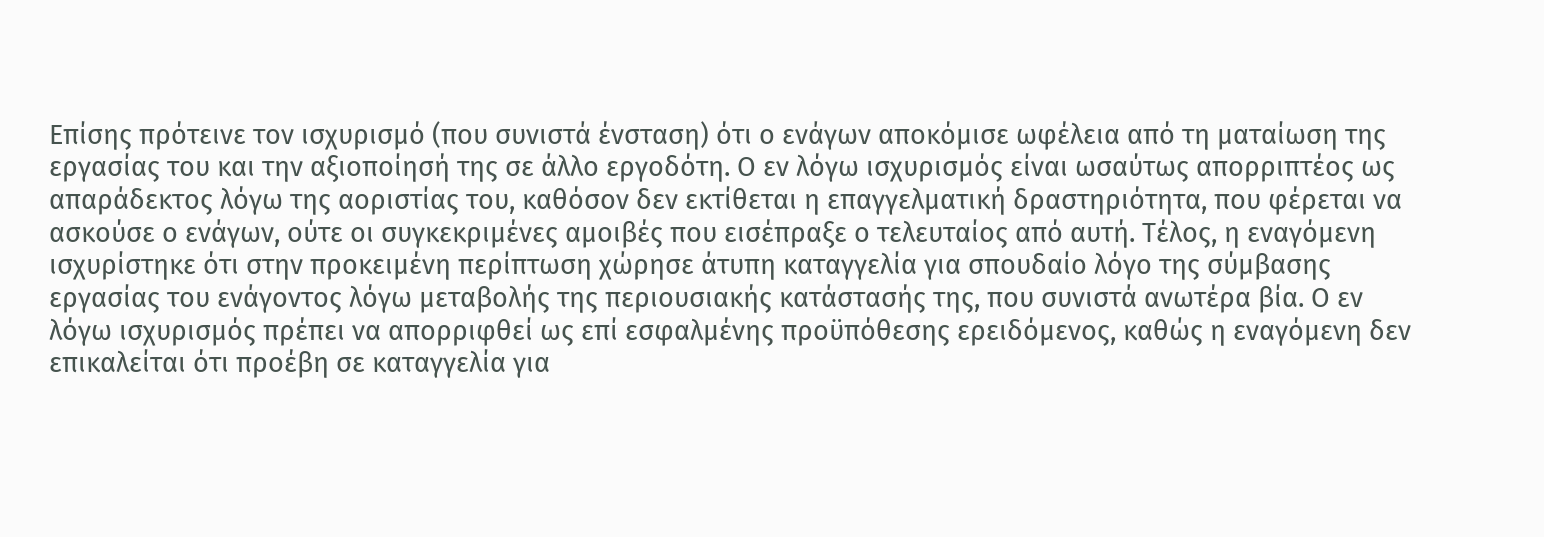Επίσης πρότεινε τον ισχυρισμό (που συνιστά ένσταση) ότι ο ενάγων αποκόμισε ωφέλεια από τη ματαίωση της εργασίας του και την αξιοποίησή της σε άλλο εργοδότη. Ο εν λόγω ισχυρισμός είναι ωσαύτως απορριπτέος ως απαράδεκτος λόγω της αοριστίας του, καθόσον δεν εκτίθεται η επαγγελματική δραστηριότητα, που φέρεται να ασκούσε ο ενάγων, ούτε οι συγκεκριμένες αμοιβές που εισέπραξε ο τελευταίος από αυτή. Τέλος, η εναγόμενη ισχυρίστηκε ότι στην προκειμένη περίπτωση χώρησε άτυπη καταγγελία για σπουδαίο λόγο της σύμβασης εργασίας του ενάγοντος λόγω μεταβολής της περιουσιακής κατάστασής της, που συνιστά ανωτέρα βία. Ο εν λόγω ισχυρισμός πρέπει να απορριφθεί ως επί εσφαλμένης προϋπόθεσης ερειδόμενος, καθώς η εναγόμενη δεν επικαλείται ότι προέβη σε καταγγελία για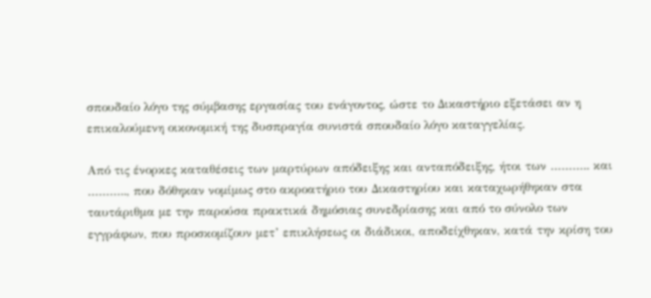σπουδαίο λόγο της σύμβασης εργασίας του ενάγοντος, ώστε το Δικαστήριο εξετάσει αν η επικαλούμενη οικονομική της δυσπραγία συνιστά σπουδαίο λόγο καταγγελίας.

Από τις ένορκες καταθέσεις των μαρτύρων απόδειξης και ανταπόδειξης, ήτοι των ……….. και ……….., που δόθηκαν νομίμως στο ακροατήριο του Δικαστηρίου και καταχωρήθηκαν στα ταυτάριθμα με την παρούσα πρακτικά δημόσιας συνεδρίασης και από το σύνολο των εγγράφων, που προσκομίζουν μετ’ επικλήσεως οι διάδικοι, αποδείχθηκαν, κατά την κρίση του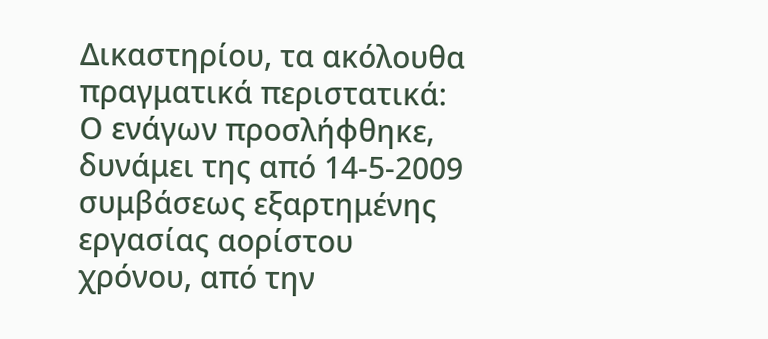Δικαστηρίου, τα ακόλουθα πραγματικά περιστατικά: Ο ενάγων προσλήφθηκε, δυνάμει της από 14-5-2009 συμβάσεως εξαρτημένης εργασίας αορίστου χρόνου, από την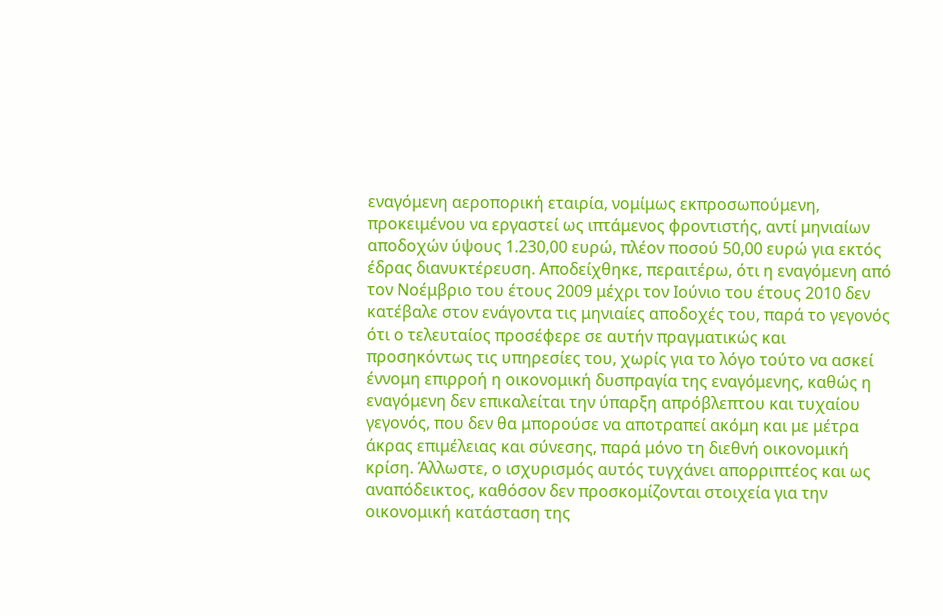εναγόμενη αεροπορική εταιρία, νομίμως εκπροσωπούμενη, προκειμένου να εργαστεί ως ιπτάμενος φροντιστής, αντί μηνιαίων αποδοχών ύψους 1.230,00 ευρώ, πλέον ποσού 50,00 ευρώ για εκτός έδρας διανυκτέρευση. Αποδείχθηκε, περαιτέρω, ότι η εναγόμενη από τον Νοέμβριο του έτους 2009 μέχρι τον Ιούνιο του έτους 2010 δεν κατέβαλε στον ενάγοντα τις μηνιαίες αποδοχές του, παρά το γεγονός ότι ο τελευταίος προσέφερε σε αυτήν πραγματικώς και προσηκόντως τις υπηρεσίες του, χωρίς για το λόγο τούτο να ασκεί έννομη επιρροή η οικονομική δυσπραγία της εναγόμενης, καθώς η εναγόμενη δεν επικαλείται την ύπαρξη απρόβλεπτου και τυχαίου γεγονός, που δεν θα μπορούσε να αποτραπεί ακόμη και με μέτρα άκρας επιμέλειας και σύνεσης, παρά μόνο τη διεθνή οικονομική κρίση. Άλλωστε, ο ισχυρισμός αυτός τυγχάνει απορριπτέος και ως αναπόδεικτος, καθόσον δεν προσκομίζονται στοιχεία για την οικονομική κατάσταση της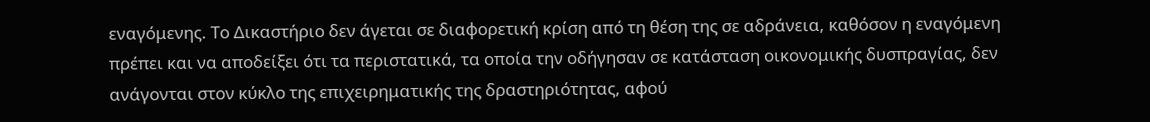εναγόμενης. Το Δικαστήριο δεν άγεται σε διαφορετική κρίση από τη θέση της σε αδράνεια, καθόσον η εναγόμενη πρέπει και να αποδείξει ότι τα περιστατικά, τα οποία την οδήγησαν σε κατάσταση οικονομικής δυσπραγίας, δεν ανάγονται στον κύκλο της επιχειρηματικής της δραστηριότητας, αφού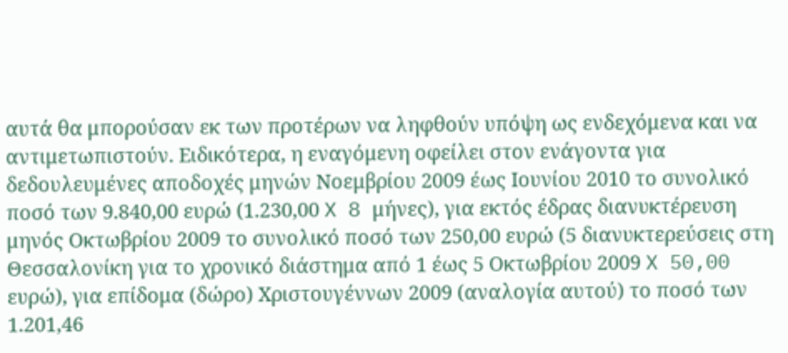αυτά θα μπορούσαν εκ των προτέρων να ληφθούν υπόψη ως ενδεχόμενα και να αντιμετωπιστούν. Ειδικότερα, η εναγόμενη οφείλει στον ενάγοντα για δεδουλευμένες αποδοχές μηνών Νοεμβρίου 2009 έως Ιουνίου 2010 το συνολικό ποσό των 9.840,00 ευρώ (1.230,00 X 8 μήνες), για εκτός έδρας διανυκτέρευση μηνός Οκτωβρίου 2009 το συνολικό ποσό των 250,00 ευρώ (5 διανυκτερεύσεις στη Θεσσαλονίκη για το χρονικό διάστημα από 1 έως 5 Οκτωβρίου 2009 X 50,00 ευρώ), για επίδομα (δώρο) Χριστουγέννων 2009 (αναλογία αυτού) το ποσό των 1.201,46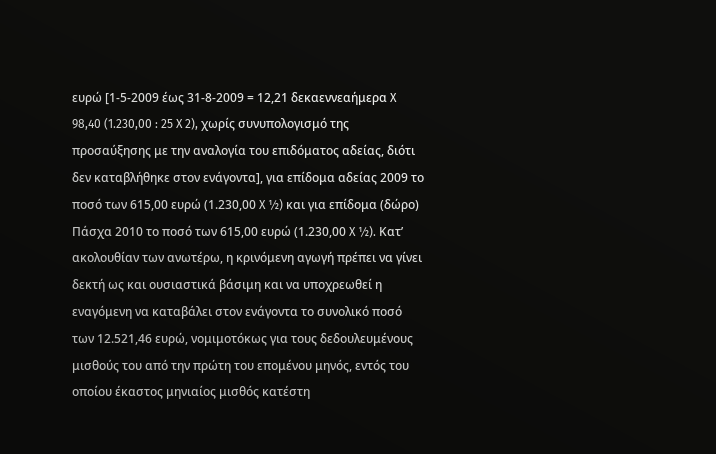ευρώ [1-5-2009 έως 31-8-2009 = 12,21 δεκαεννεαήμερα X 98,40 (1.230,00 : 25 X 2), χωρίς συνυπολογισμό της προσαύξησης με την αναλογία του επιδόματος αδείας, διότι δεν καταβλήθηκε στον ενάγοντα], για επίδομα αδείας 2009 το ποσό των 615,00 ευρώ (1.230,00 X ½) και για επίδομα (δώρο) Πάσχα 2010 το ποσό των 615,00 ευρώ (1.230,00 X ½). Κατ’ ακολουθίαν των ανωτέρω, η κρινόμενη αγωγή πρέπει να γίνει δεκτή ως και ουσιαστικά βάσιμη και να υποχρεωθεί η εναγόμενη να καταβάλει στον ενάγοντα το συνολικό ποσό των 12.521,46 ευρώ, νομιμοτόκως για τους δεδουλευμένους μισθούς του από την πρώτη του επομένου μηνός, εντός του οποίου έκαστος μηνιαίος μισθός κατέστη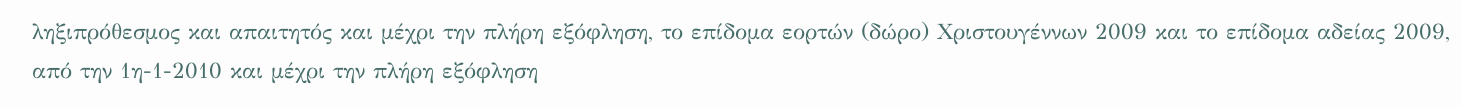ληξιπρόθεσμος και απαιτητός και μέχρι την πλήρη εξόφληση, το επίδομα εορτών (δώρο) Χριστουγέννων 2009 και το επίδομα αδείας 2009, από την 1η-1-2010 και μέχρι την πλήρη εξόφληση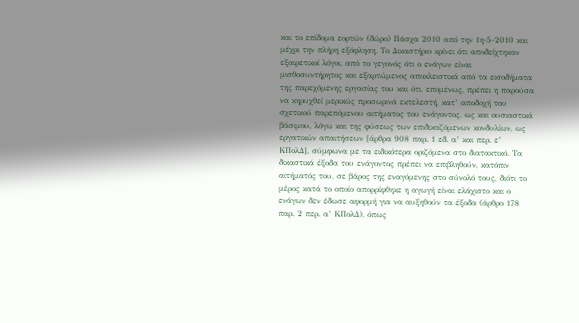και το επίδομα εορτών (δώρο) Πάσχα 2010 από την 1η-5-2010 και μέχρι την πλήρη εξόφληση. Το Δικαστήριο κρίνει ότι αποδείχτηκαν εξαιρετικοί λόγοι, από το γεγονός ότι ο ενάγων είναι μισθοσυντήρητος και εξαρτώμενος αποκλειστικά από τα εισοδήματα της παρεχόμενης εργασίας του και ότι, επομένως, πρέπει η παρούσα να κηρυχθεί μερικώς προσωρινά εκτελεστή, κατ’ αποδοχή του σχετικού παρεπόμενου αιτήματος του ενάγοντος, ως και ουσιαστικά βάσιμου, λόγω και της φύσεως των επιδικαζόμενων κονδυλίων, ως εργατικών απαιτήσεων [άρθρα 908 παρ. 1 εδ. α’ και περ. ε’ ΚΠολΔ], σύμφωνα με τα ειδικότερα οριζόμενα στο διατακτικό. Τα δικαστικά έξοδα του ενάγοντος πρέπει να επιβληθούν, κατόπιν αιτήματός του, σε βάρος της εναγόμενης στο σύνολό τους, διότι το μέρος κατά το οποίο απορρίφθηκε η αγωγή είναι ελάχιστο και ο ενάγων δεν έδωσε αφορμή για να αυξηθούν τα έξοδα (άρθρο 178 παρ. 2 περ. α’ ΚΠολΔ), όπως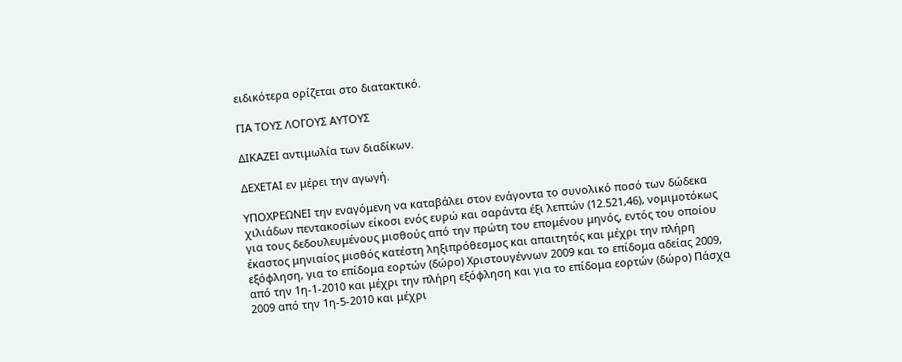ειδικότερα ορίζεται στο διατακτικό.

ΓΙΑ ΤΟΥΣ ΛΟΓΟΥΣ ΑΥΤΟΥΣ

ΔΙΚΑΖΕΙ αντιμωλία των διαδίκων.

ΔΕΧΕΤΑΙ εν μέρει την αγωγή.

ΥΠΟΧΡΕΩΝΕΙ την εναγόμενη να καταβάλει στον ενάγοντα το συνολικό ποσό των δώδεκα χιλιάδων πεντακοσίων είκοσι ενός ευρώ και σαράντα έξι λεπτών (12.521,46), νομιμοτόκως για τους δεδουλευμένους μισθούς από την πρώτη του επομένου μηνός, εντός του οποίου έκαστος μηνιαίος μισθός κατέστη ληξιπρόθεσμος και απαιτητός και μέχρι την πλήρη εξόφληση, για το επίδομα εορτών (δώρο) Χριστουγέννων 2009 και το επίδομα αδείας 2009, από την 1η-1-2010 και μέχρι την πλήρη εξόφληση και για το επίδομα εορτών (δώρο) Πάσχα 2009 από την 1η-5-2010 και μέχρι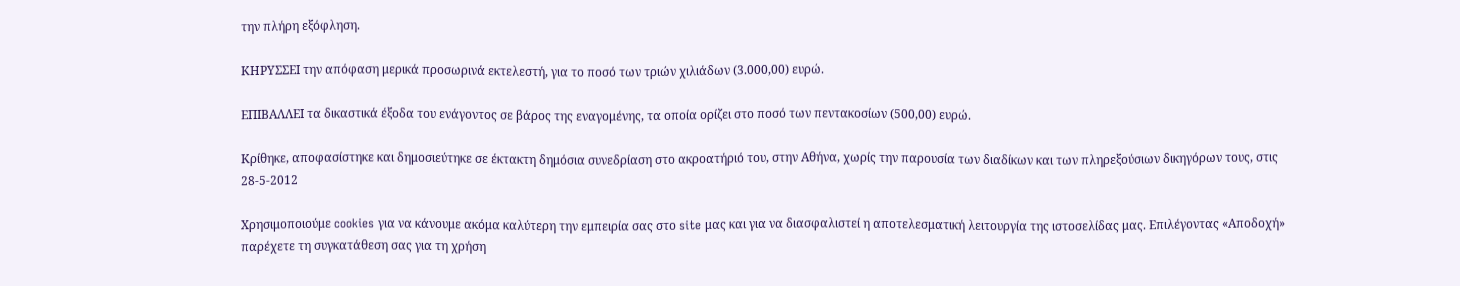την πλήρη εξόφληση.

ΚΗΡΥΣΣΕΙ την απόφαση μερικά προσωρινά εκτελεστή, για το ποσό των τριών χιλιάδων (3.000,00) ευρώ.

ΕΠΙΒΑΛΛΕΙ τα δικαστικά έξοδα του ενάγοντος σε βάρος της εναγομένης, τα οποία ορίζει στο ποσό των πεντακοσίων (500,00) ευρώ.

Κρίθηκε, αποφασίστηκε και δημοσιεύτηκε σε έκτακτη δημόσια συνεδρίαση στο ακροατήριό του, στην Αθήνα, χωρίς την παρουσία των διαδίκων και των πληρεξούσιων δικηγόρων τους, στις 28-5-2012

Χρησιμοποιούμε cookies για να κάνουμε ακόμα καλύτερη την εμπειρία σας στο site μας και για να διασφαλιστεί η αποτελεσματική λειτουργία της ιστοσελίδας μας. Επιλέγοντας «Αποδοχή» παρέχετε τη συγκατάθεση σας για τη χρήση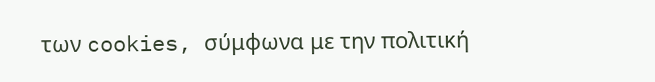των cookies, σύμφωνα με την πολιτική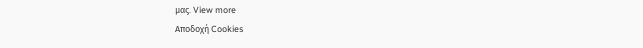μας. View more
Αποδοχή Cookies